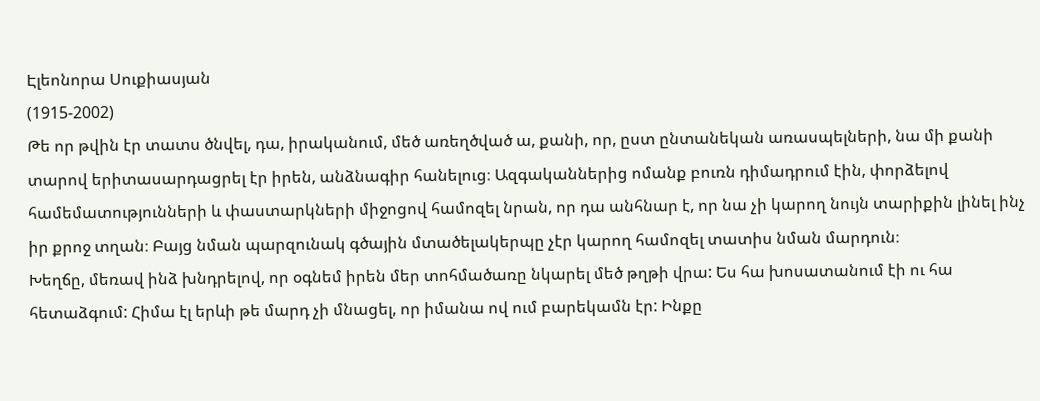Էլեոնորա Սուքիասյան
(1915-2002)
Թե որ թվին էր տատս ծնվել, դա, իրականում, մեծ առեղծված ա, քանի, որ, ըստ ընտանեկան առասպելների, նա մի քանի տարով երիտասարդացրել էր իրեն, անձնագիր հանելուց։ Ազգականներից ոմանք բուռն դիմադրում էին, փորձելով համեմատությունների և փաստարկների միջոցով համոզել նրան, որ դա անհնար է, որ նա չի կարող նույն տարիքին լինել ինչ իր քրոջ տղան։ Բայց նման պարզունակ գծային մտածելակերպը չէր կարող համոզել տատիս նման մարդուն։
Խեղճը, մեռավ ինձ խնդրելով, որ օգնեմ իրեն մեր տոհմածառը նկարել մեծ թղթի վրա: Ես հա խոսատանում էի ու հա հետաձգում: Հիմա էլ երևի թե մարդ չի մնացել, որ իմանա ով ում բարեկամն էր: Ինքը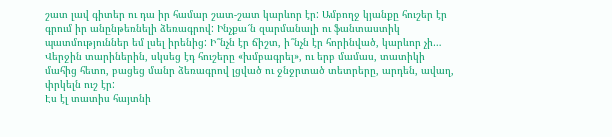շատ լավ գիտեր ու դա իր համար շատ-շատ կարևոր էր: Ամբողջ կյանքը հուշեր էր գրում իր անընթեռնելի ձեռագրով: Ինչքա՜ն զարմանալի ու ֆանտաստիկ պատմություններ եմ լսել իրենից: Ի՞նչն էր ճիշտ, ի՞նչն էր հորինված, կարևոր չի… Վերջին տարիներին, սկսեց էդ հուշերը «խմբագրել», ու երբ մամաս, տատիկի մահից հետո, բացեց մանր ձեռագրով լցված ու ջնջրտած տետրերը, արդեն, ավաղ, փրկելն ուշ էր:
Էս էլ տատիս հայտնի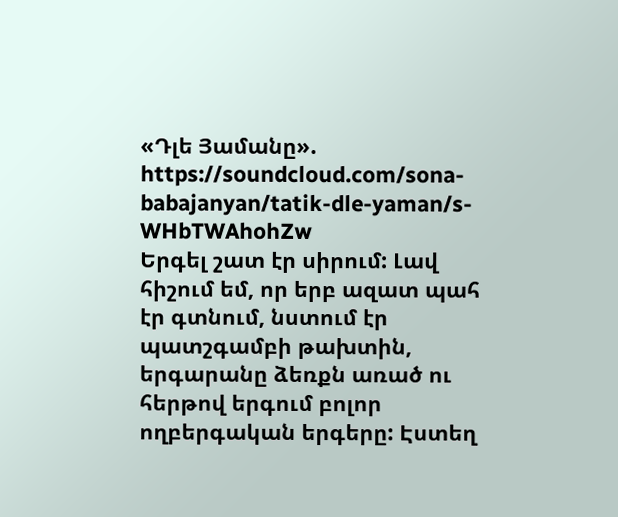«Դլե Յամանը».
https://soundcloud.com/sona-babajanyan/tatik-dle-yaman/s-WHbTWAhohZw
Երգել շատ էր սիրում: Լավ հիշում եմ, որ երբ ազատ պահ էր գտնում, նստում էր պատշգամբի թախտին, երգարանը ձեռքն առած ու հերթով երգում բոլոր ողբերգական երգերը: Էստեղ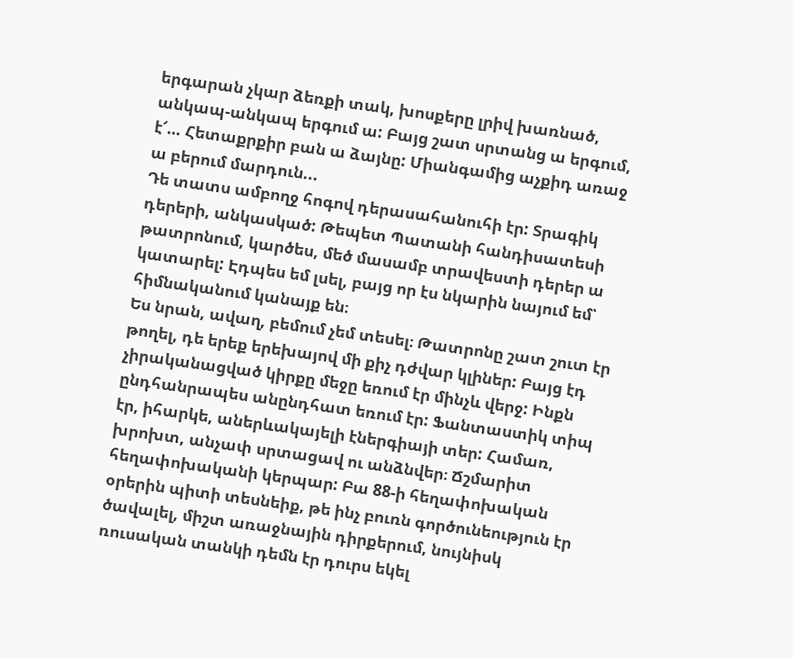երգարան չկար ձեռքի տակ, խոսքերը լրիվ խառնած, անկապ-անկապ երգում ա: Բայց շատ սրտանց ա երգում, է՜… Հետաքրքիր բան ա ձայնը: Միանգամից աչքիդ առաջ ա բերում մարդուն...
Դե տատս ամբողջ հոգով դերասահանուհի էր: Տրագիկ դերերի, անկասկած: Թեպետ Պատանի հանդիսատեսի թատրոնում, կարծես, մեծ մասամբ տրավեստի դերեր ա կատարել: Էդպես եմ լսել, բայց որ էս նկարին նայում եմ՝ հիմնականում կանայք են։
Ես նրան, ավաղ, բեմում չեմ տեսել։ Թատրոնը շատ շուտ էր թողել, դե երեք երեխայով մի քիչ դժվար կլիներ: Բայց էդ չիրականացված կիրքը մեջը եռում էր մինչև վերջ: Ինքն ընդհանրապես անընդհատ եռում էր: Ֆանտաստիկ տիպ էր, իհարկե, աներևակայելի էներգիայի տեր: Համառ, խրոխտ, անչափ սրտացավ ու անձնվեր։ Ճշմարիտ հեղափոխականի կերպար: Բա 88-ի հեղափոխական օրերին պիտի տեսնեիք, թե ինչ բուռն գործունեություն էր ծավալել, միշտ առաջնային դիրքերում, նույնիսկ ռուսական տանկի դեմն էր դուրս եկել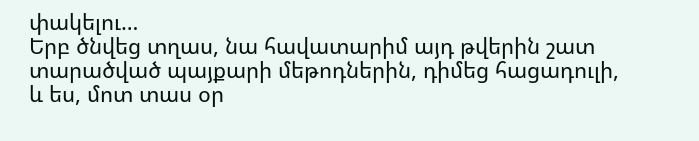փակելու…
Երբ ծնվեց տղաս, նա հավատարիմ այդ թվերին շատ տարածված պայքարի մեթոդներին, դիմեց հացադուլի, և ես, մոտ տաս օր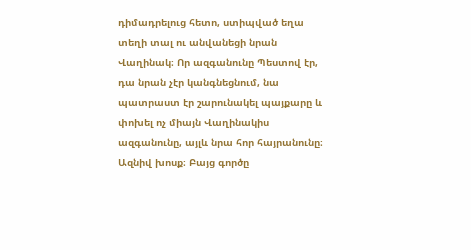դիմադրելուց հետո, ստիպված եղա տեղի տալ ու անվանեցի նրան Վաղինակ։ Որ ազգանունը Պեստով էր, դա նրան չէր կանգնեցնում, նա պատրաստ էր շարունակել պայքարը և փոխել ոչ միայն Վաղինակիս ազգանունը, այլև նրա հոր հայրանունը։ Ազնիվ խոսք։ Բայց գործը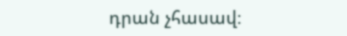դրան չհասավ։